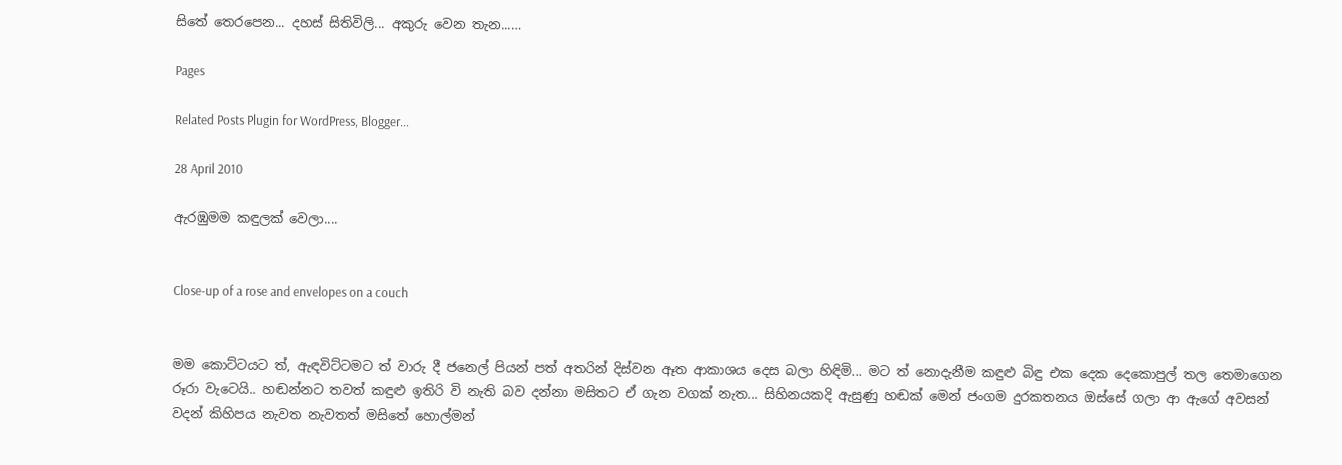සිතේ තෙරපෙන... දහස් සිතිවිලි... අකුරු වෙන තැන...…

Pages

Related Posts Plugin for WordPress, Blogger...

28 April 2010

ඇරඹුමම කඳුලක් වෙලා....


Close-up of a rose and envelopes on a couch


මම කොට්ටයට ත්, ඇඳවිට්ටමට ත් වාරු දී ජනෙල් පියන් පත් අතරින් දිස්වන ඈත ආකාශය දෙස බලා හිඳිමි... මට ත් නොදැනීම කඳුළු බිඳු එක දෙක දෙකොපුල් තල තෙමාගෙන රූරා වැටෙයි.. හඬන්නට තවත් කඳුළු ඉතිරි වි නැති බව දන්නා මසිතට ඒ ගැන වගක් නැත... සිහිනයකදි ඇසුණු හඬක් මෙන් ජංගම දුරකතනය ඔස්සේ ගලා ආ ඇගේ අවසන් වදන් කිහිපය නැවත නැවතත් මසිතේ හොල්මන්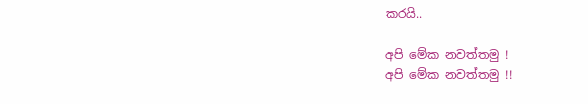කරයි..

අපි මේක නවත්තමු !
අපි මේක නවත්තමු !!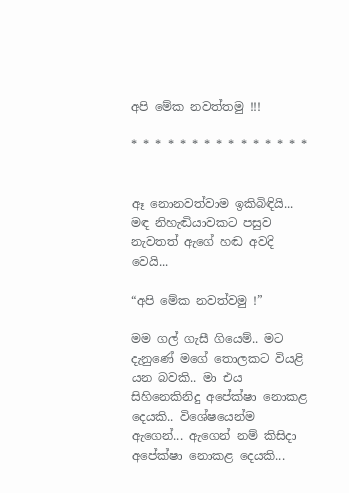අපි මේක නවත්තමු !!!

* * * * * * * * * * * * * * *


ඈ නොනවත්වාම ඉකිබිඳියි...
මඳ නිහැඬියාවකට පසුව නැවතත් ඇගේ හඬ අවදි වෙයි...

“අපි මේක නවත්වමු !”

මම ගල් ගැසී ගියෙම්.. මට දැනුණේ මගේ තොලකට වියළි යන බවකි.. මා එය සිහිනෙකිනිදු අපේක්ෂා නොකළ දෙයකි.. විශේෂයෙන්ම ඇගෙන්... ඇගෙන් නම් කිසිදා අපේක්ෂා නොකළ දෙයකි...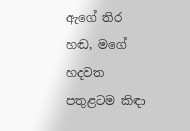ඇගේ තිර හඬ, මගේ හදවත පතුළටම කිඳා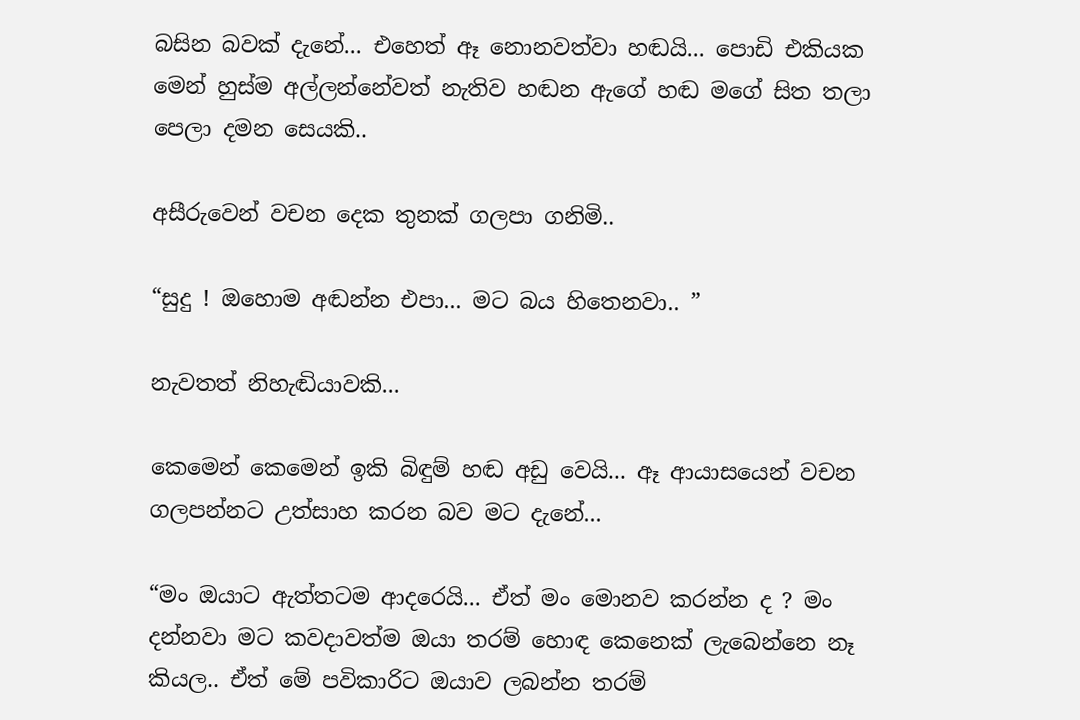බසින බවක් දැනේ... එහෙත් ඈ නොනවත්වා හඬයි... පොඩි එකියක මෙන් හුස්ම අල්ලන්නේවත් නැතිව හඬන ඇගේ හඬ මගේ සිත තලා පෙලා දමන සෙයකි..

අසීරුවෙන් වචන දෙක තුනක් ගලපා ගනිමි..

“සුදු ! ඔහොම අඬන්න එපා... මට බය හිතෙනවා.. ”

නැවතත් නිහැඬියාවකි...

කෙමෙන් කෙමෙන් ඉකි බිඳුම් හඬ අඩු වෙයි... ඈ ආයාසයෙන් වචන ගලපන්නට උත්සාහ කරන බව මට දැනේ...

“මං ඔයාට ඇත්තටම ආදරෙයි... ඒත් මං මොනව කරන්න ද ? මං දන්නවා මට කවදාවත්ම ඔයා තරම් හොඳ කෙනෙක් ලැබෙන්නෙ නෑ කියල.. ඒත් මේ පවිකාරිට ඔයාව ලබන්න තරම්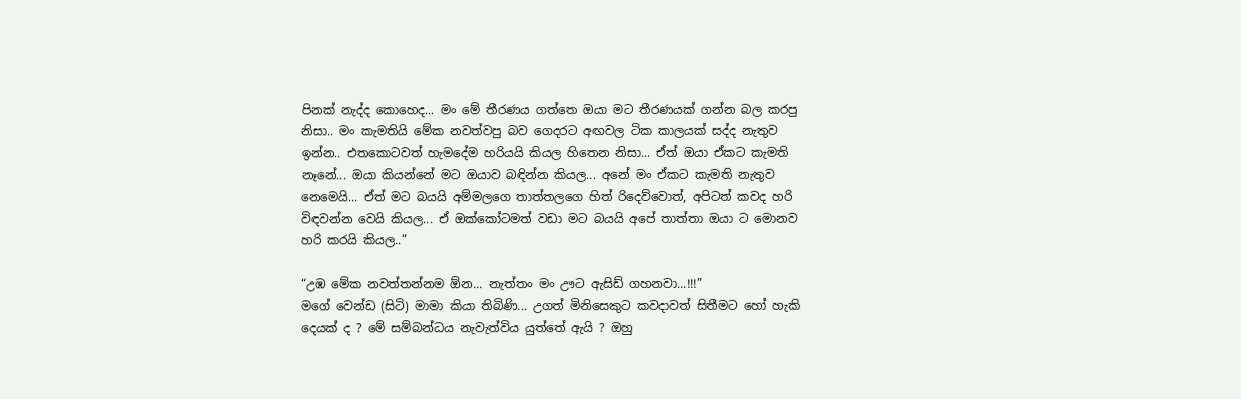පිනක් නැද්ද කොහෙද... මං මේ තීරණය ගත්තෙ ඔයා මට තීරණයක් ගන්න බල කරපු නිසා.. මං කැමතියි මේක නවත්වපු බව ගෙදරට අඟවල ටික කාලයක් සද්ද නැතුව ඉන්න.. එතකොටවත් හැමදේම හරියයි කියල හිතෙන නිසා... ඒත් ඔයා ඒකට කැමති නෑනේ... ඔයා කියන්නේ මට ඔයාව බඳින්න කියල... අනේ මං ඒකට කැමති නැතුව නෙමෙයි... ඒත් මට බයයි අම්මලගෙ තාත්තලගෙ හිත් රිදෙව්වොත්, අපිටත් කවද හරි විඳවන්න වෙයි කියල... ඒ ඔක්කෝටමත් වඩා මට බයයි අපේ තාත්තා ඔයා ට මොනව හරි කරයි කියල..”

“උඹ මේක නවත්තන්නම ඕන... නැත්තං මං ඌට ඇසිඩ් ගහනවා...!!!”
මගේ වෙන්ඩ (සිටි) මාමා කියා තිබිණි... උගත් මිනිසෙකුට කවදාවත් සිතීමට හෝ හැකි දෙයක් ද ? මේ සම්බන්ධය නැවැත්විය යුත්තේ ඇයි ? ඔහු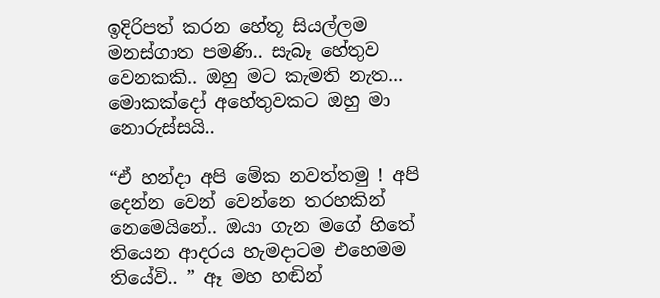ඉදිරිපත් කරන හේතූ සියල්ලම මනස්ගාත පමණි.. සැබෑ හේතුව වෙනකකි.. ඔහු මට කැමති නැත... මොකක්දෝ අහේතුවකට ඔහු මා නොරුස්සයි..

“ඒ හන්දා අපි මේක නවත්තමු ! අපි දෙන්න වෙන් වෙන්නෙ තරහකින් නෙමෙයිනේ.. ඔයා ගැන මගේ හිතේ තියෙන ආදරය හැමදාටම එහෙමම තියේවි.. ” ඈ මහ හඬින්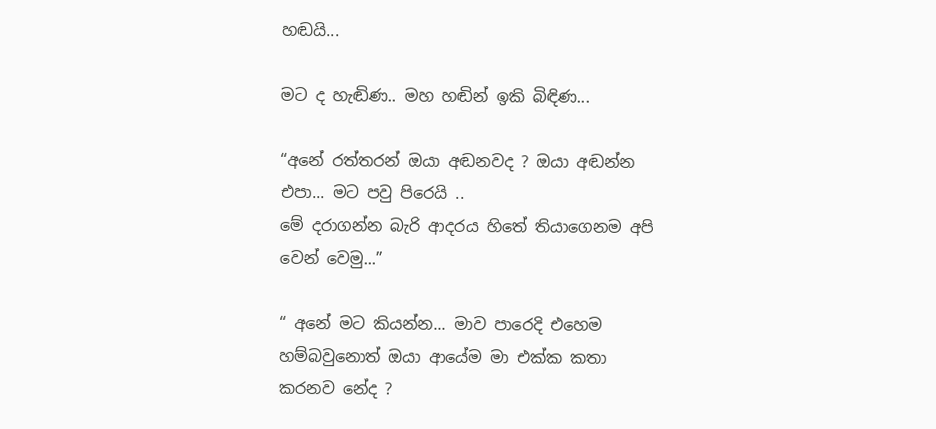හඬයි...

මට ද හැඬිණ.. මහ හඬින් ඉකි බිඳිණ...

“අනේ රත්තරන් ඔයා අඬනවද ? ඔයා අඬන්න එපා... මට පවු පිරෙයි ..
මේ දරාගන්න බැරි ආදරය හිතේ තියාගෙනම අපි වෙන් වෙමු...”

“ අනේ මට කියන්න... මාව පාරෙදි එහෙම හම්බවුනොත් ඔයා ආයේම මා එක්ක කතා කරනව නේද ?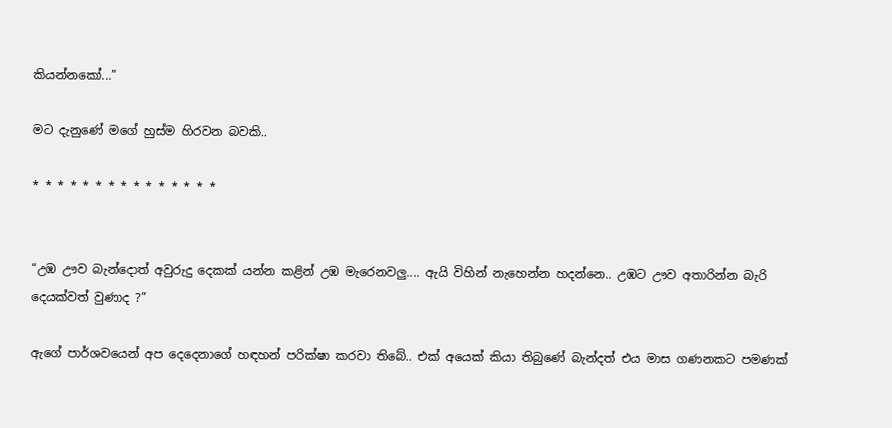කියන්නකෝ...”

මට දැනුණේ මගේ හුස්ම හිරවන බවකි..

* * * * * * * * * * * * * * *


“උඹ ඌව බැන්දොත් අවුරුදු දෙකක් යන්න කළින් උඹ මැරෙනවලු.... ඇයි විහින් නැහෙන්න හදන්නෙ.. උඹට ඌව අතාරින්න බැරි දෙයක්වත් වුණාද ?”

ඇගේ පාර්ශවයෙන් අප දෙදෙනාගේ හඳහන් පරික්ෂා කරවා තිබේ.. එක් අයෙක් කියා තිබුණේ බැන්දත් එය මාස ගණනකට පමණක්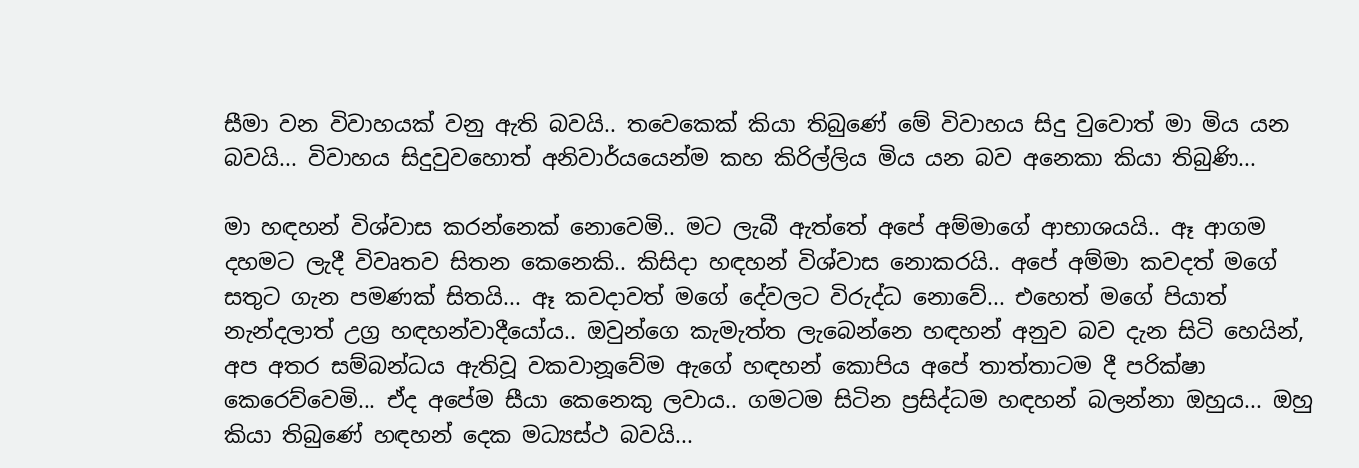සීමා වන විවාහයක් වනු ඇති බවයි.. තවෙකෙක් කියා තිබුණේ මේ විවාහය සිදු වුවොත් මා මිය යන බවයි... විවාහය සිදුවුවහොත් අනිවාර්යයෙන්ම කහ කිරිල්ලිය මිය යන බව අනෙකා කියා තිබුණි...

මා හඳහන් විශ්වාස කරන්නෙක් නොවෙමි.. මට ලැබී ඇත්තේ අපේ අම්මාගේ ආභාශයයි.. ඈ ආගම දහමට ලැදී විවෘතව සිතන කෙනෙකි.. කිසිදා හඳහන් විශ්වාස නොකරයි.. අපේ අම්මා කවදත් මගේ සතුට ගැන පමණක් සිතයි... ඈ කවදාවත් මගේ දේවලට විරුද්ධ නොවේ... එහෙත් මගේ පියාත් නැන්දලාත් උග්‍ර හඳහන්වාදීයෝය.. ඔවුන්ගෙ කැමැත්ත ලැබෙන්නෙ හඳහන් අනුව බව දැන සිටි හෙයින්, අප අතර සම්බන්ධය ඇතිවූ වකවානූවේම ඇගේ හඳහන් කොපිය අපේ තාත්තාටම දී පරික්ෂා කෙරෙව්වෙමි... ඒද අපේම සීයා කෙනෙකු ලවාය.. ගමටම සිටින ප්‍රසිද්ධම හඳහන් බලන්නා ඔහුය... ඔහු කියා තිබුණේ හඳහන් දෙක මධ්‍යස්ථ බවයි...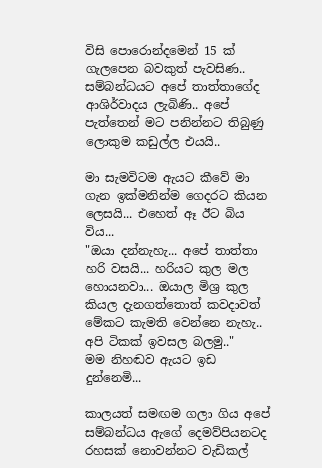විසි පොරොන්දමෙන් 15 ක් ගැලපෙන බවකුත් පැවසිණ.. සම්බන්ධයට අපේ තාත්තාගේද ආශිර්වාදය ලැබිණි.. අපේ පැත්තෙන් මට පනින්නට තිබුණු ලොකුම කඩුල්ල එයයි..

මා සැමවිටම ඇයට කීවේ මා ගැන ඉක්මනින්ම ගෙදරට කියන ලෙසයි... එහෙත් ඈ ඊට බිය විය...
"ඔයා දන්නැහැ... අපේ තාත්තා හරි වසයි... හරියට කුල මල හොයනවා... ඔයාල මිශ්‍ර කුල කියල දැනගත්තොත් කවදාවත් මේකට කැමති වෙන්නෙ නැහැ.. අපි ටිකක් ඉවසල බලමු.."
මම නිහඬව ඇයට ඉඩ දුන්නෙමි...

කාලයත් සමඟම ගලා ගිය අපේ සම්බන්ධය ඇගේ දෙමව්පියනටද රහසක් නොවන්නට වැඩිකල්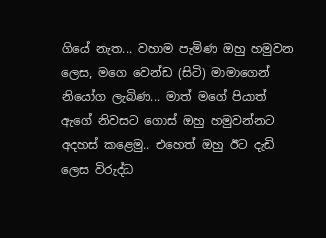ගියේ නැත... වහාම පැමිණ ඔහු හමුවන ලෙස, මගෙ වෙන්ඩ (සිටි) මාමාගෙන් නියෝග ලැබිණ... මාත් මගේ පියාත් ඇගේ නිවසට ගොස් ඔහු හමුවන්නට අදහස් කළෙමු.. එහෙත් ඔහු ඊට දැඩි ලෙස විරුද්ධ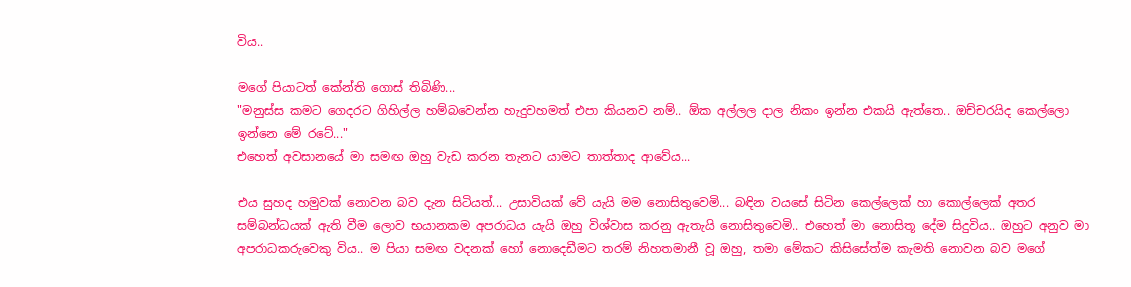විය..

මගේ පියාටත් කේන්ති ගොස් තිබිණි...
"මනුස්ස කමට ගෙදරට ගිහිල්ල හම්බවෙන්න හැදුවහමත් එපා කියනව නම්.. ඕක අල්ලල දාල නිකං ඉන්න එකයි ඇත්තෙ.. ඔච්චරයිද කෙල්ලො ඉන්නෙ මේ රටේ..."
එහෙත් අවසානයේ මා සමඟ ඔහු වැඩ කරන තැනට යාමට තාත්තාද ආවේය...

එය සුහද හමුවක් නොවන බව දැන සිටියත්... උසාවියක් වේ යැයි මම නොසිතුවෙමි... බඳින වයසේ සිටින කෙල්ලෙක් හා කොල්ලෙක් අතර සම්බන්ධයක් ඇති වීම ලොව භයානකම අපරාධය යැයි ඔහු විශ්වාස කරනු ඇතැයි නොසිතුවෙමි.. එහෙත් මා නොසිතූ දේම සිදුවිය.. ඔහුට අනුව මා අපරාධකරුවෙකු විය.. ම පියා සමඟ වදනක් හෝ නොදෙඩීමට තරම් නිහතමානී වූ ඔහු, තමා මේකට කිසිසේත්ම කැමති නොවන බව මගේ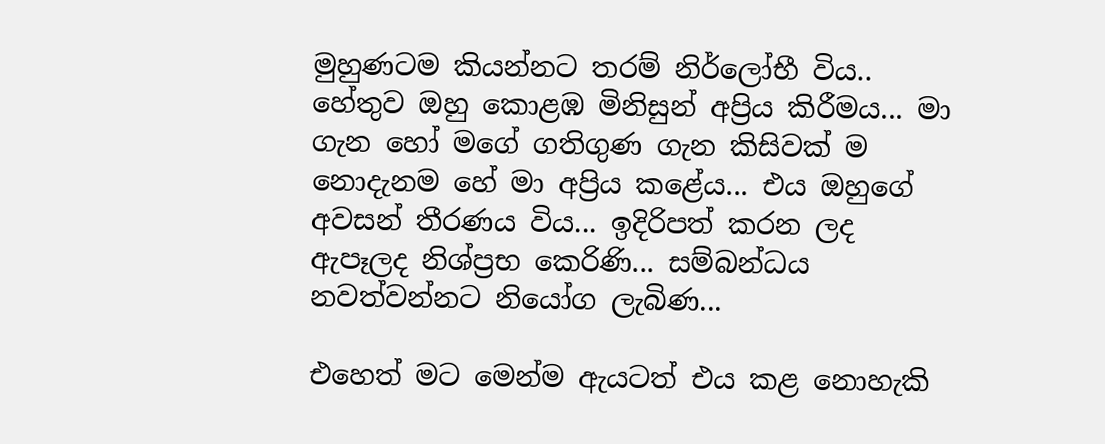මුහුණටම කියන්නට තරම් නිර්ලෝභී විය.. හේතුව ඔහු කොළඹ මිනිසුන් අප්‍රිය කිරීමය... මා ගැන හෝ මගේ ගතිගුණ ගැන කිසිවක් ම නොදැනම හේ මා අප්‍රිය කළේය... එය ඔහුගේ අවසන් තීරණය විය... ඉදිරිපත් කරන ලද ඇපෑලද නිශ්ප්‍රභ කෙරිණි... සම්බන්ධය නවත්වන්නට නියෝග ලැබිණ...

එහෙත් මට මෙන්ම ඇයටත් එය කළ නොහැකි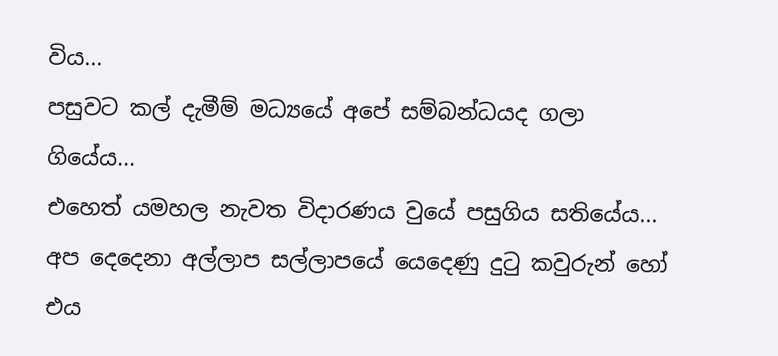විය...
පසුවට කල් දැමීම් මධ්‍යයේ අපේ සම්බන්ධයද ගලා ගියේය...
එහෙත් යමහල නැවත විදාරණය වුයේ පසුගිය සතියේය...
අප දෙදෙනා අල්ලාප සල්ලාපයේ යෙදෙණු දුටු කවුරුන් හෝ එය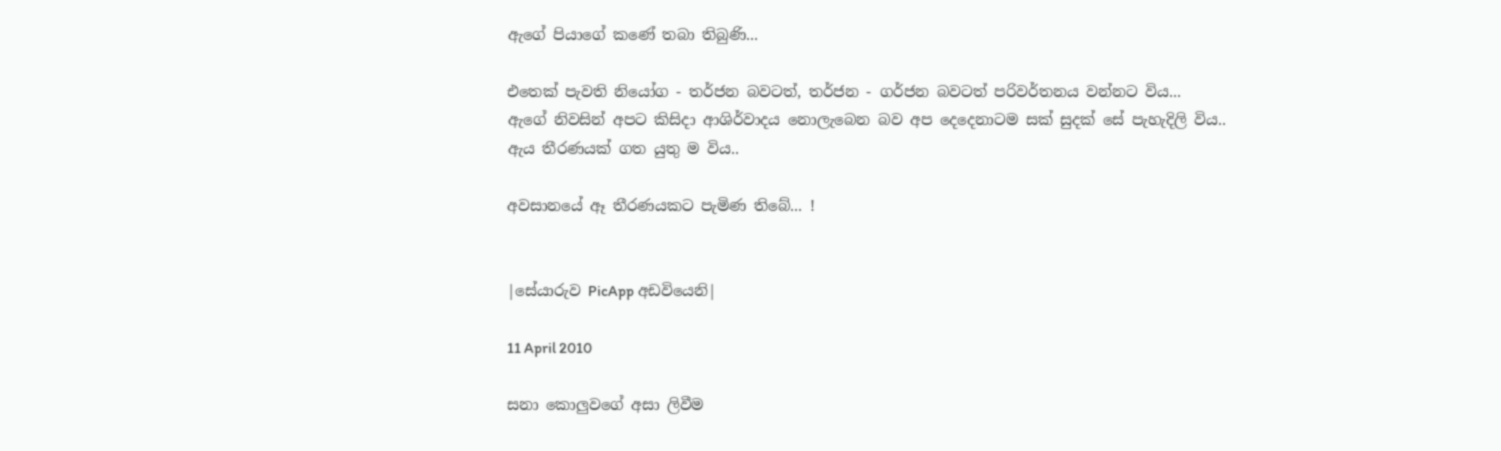ඇගේ පියාගේ කණේ තබා තිබුණි...

එතෙක් පැවති නියෝග - තර්ජන බවටත්, තර්ජන - ගර්ජන බවටත් පරිවර්තනය වන්නට විය...
ඇගේ නිවසින් අපට කිසිදා ආශිර්වාදය නොලැබෙන බව අප දෙදෙනාටම සක් සුදක් සේ පැහැදිලි විය..
ඇය තීරණයක් ගත යුතු ම විය..

අවසානයේ ඈ තීරණයකට පැමිණ තිබේ... !


|සේයාරුව PicApp අඩවියෙනි|

11 April 2010

සනා කොලුවගේ අසා ලිවීම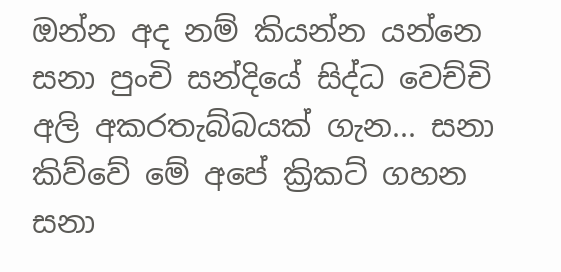ඔන්න අද නම් කියන්න යන්නෙ සනා පුංචි සන්දියේ සිද්ධ වෙච්චි අලි අකරතැබ්බයක් ගැන... සනා කිව්වේ මේ අපේ ක්‍රිකට් ගහන සනා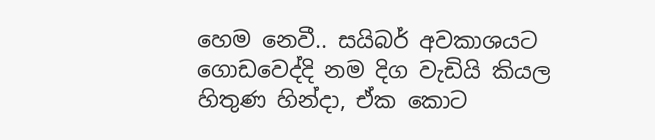හෙම නෙවී.. සයිබර් අවකාශයට ගොඩවෙද්දි නම දිග වැඩියි කියල හිතුණ හින්දා, ඒක කොට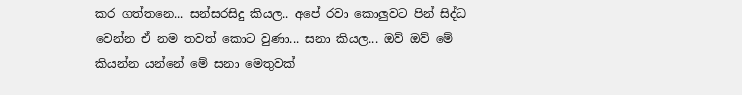කර ගත්තනෙ... සන්සරසිදු කියල.. අපේ රවා කොලුවට පින් සිද්ධ වෙන්න ඒ නම තවත් කොට වුණා... සනා කියල... ඔව් ඔව් මේ කියන්න යන්නේ මේ සනා මෙතුවක්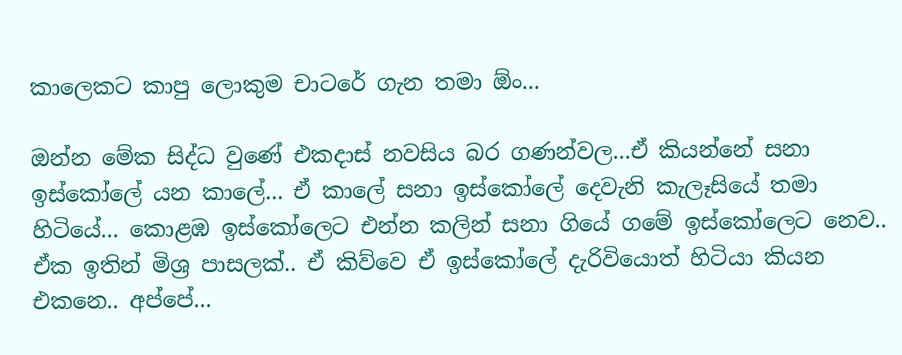කාලෙකට කාපු ලොකුම චාටරේ ගැන තමා ඕං...

ඔන්න මේක සිද්ධ වුණේ එකදාස් නවසිය බර ගණන්වල...ඒ කියන්නේ සනා ඉස්කෝලේ යන කාලේ... ඒ කාලේ සනා ඉස්කෝලේ දෙවැනි කැලෑසියේ තමා හිටියේ... කොළඹ ඉස්කෝලෙට එන්න කලින් සනා ගියේ ගමේ ඉස්කෝලෙට නෙව.. ඒක ඉතින් මිශ්‍ර පාසලක්.. ඒ කිව්වෙ ඒ ඉස්කෝලේ දැරිවියොත් හිටියා කියන එකනෙ.. අප්පේ...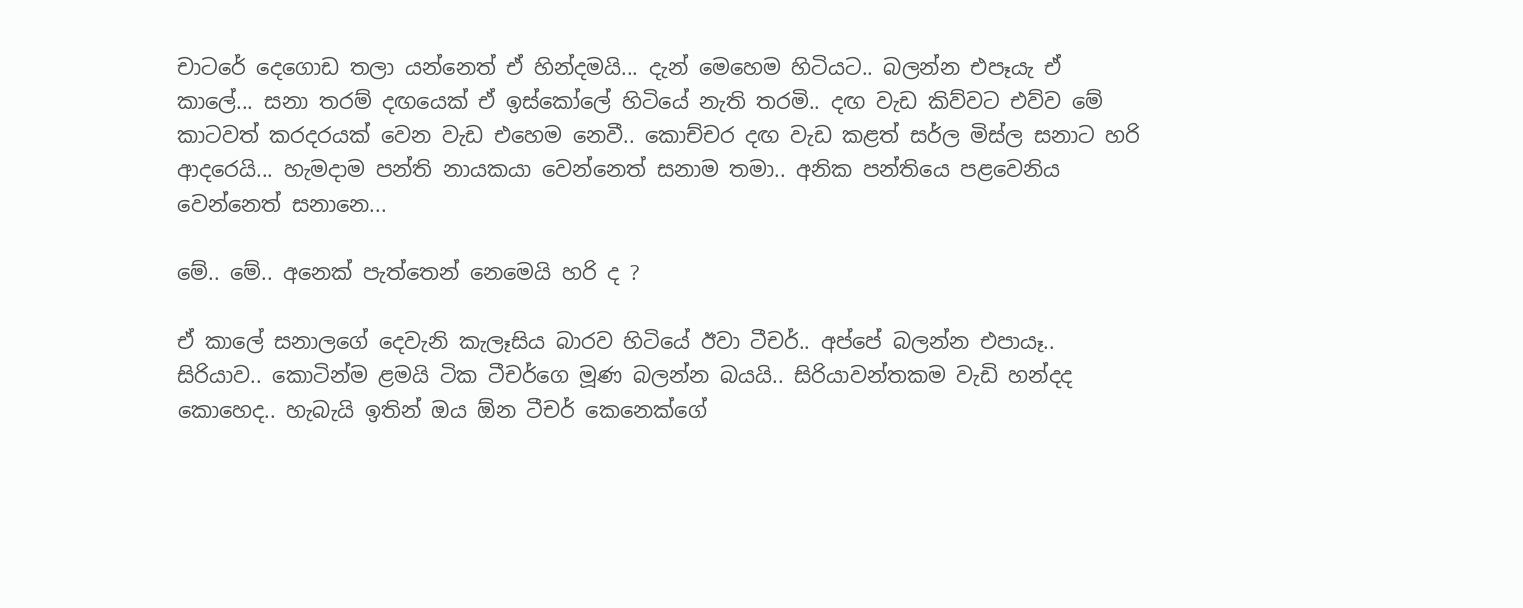චාටරේ දෙගොඩ තලා යන්නෙත් ඒ හින්දමයි... දැන් මෙහෙම හිටියට.. බලන්න එපෑයැ ඒ කාලේ... සනා තරම් දඟයෙක් ඒ ඉස්කෝලේ හිටියේ නැති තරමි.. දඟ වැඩ කිව්වට එව්ව මේ කාටවත් කරදරයක් වෙන වැඩ එහෙම නෙවී.. කොච්චර දඟ වැඩ කළත් සර්ල මිස්ල සනාට හරි ආදරෙයි... හැමදාම පන්ති නායකයා වෙන්නෙත් සනාම තමා.. අනික පන්තියෙ පළවෙනිය වෙන්නෙත් සනානෙ...

මේ.. මේ.. අනෙක් පැත්තෙන් නෙමෙයි හරි ද ?

ඒ කාලේ සනාලගේ දෙවැනි කැලෑසිය බාරව හිටියේ ඊවා ටීචර්.. අප්පේ බලන්න එපායෑ.. සිරියාව.. කොටින්ම ළමයි ටික ටීචර්ගෙ මූණ බලන්න බයයි.. සිරියාවන්තකම වැඩි හන්දද කොහෙද.. හැබැයි ඉතින් ඔය ඕන ටීචර් කෙනෙක්ගේ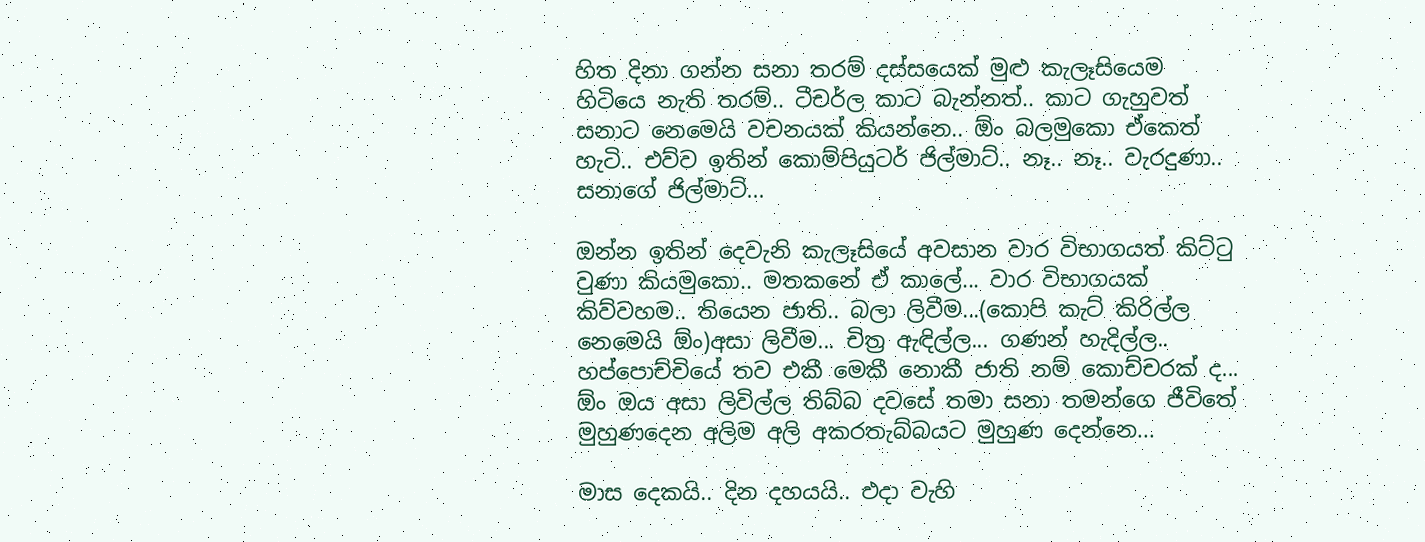හිත දිනා ගන්න සනා තරම් දස්සයෙක් මුළු කැලෑසියෙම හිටියෙ නැති තරම්.. ටීචර්ල කාට බැන්නත්.. කාට ගැහුවත් සනාට නෙමෙයි වචනයක් කියන්නෙ.. ඕං බලමුකො ඒකෙත් හැටි.. එව්ව ඉතින් කොම්පියුටර් ජිල්මාට්.. නෑ.. නෑ.. වැරදුණා.. සනාගේ ජිල්මාට්...

ඔන්න ඉතින් දෙවැනි කැලෑසියේ අවසාන වාර විභාගයත් කිට්ටු වුණා කියමුකො.. මතකනේ ඒ කාලේ... වාර විභාගයක් කිව්වහම.. තියෙන ජාති.. බලා ලිවීම...(කොපි කැට් කිරිල්ල නෙමෙයි ඕං)අසා ලිවීම... චිත්‍ර ඇඳිල්ල... ගණන් හැදිල්ල.. හප්පොච්චියේ තව එකී මෙකී නොකී ජාති නම් කොච්චරක් ද... ඕං ඔය අසා ලිවිල්ල තිබ්බ දවසේ තමා සනා තමන්ගෙ ජීවිතේ මුහුණදෙන අලිම අලි අකරතැබ්බයට මුහුණ දෙන්නෙ...

මාස දෙකයි.. දින දහයයි.. එදා වැහි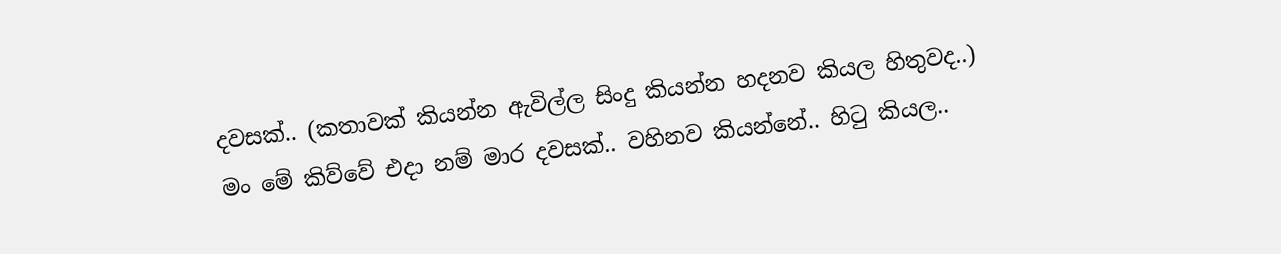දවසක්.. (කතාවක් කියන්න ඇවිල්ල සිංදු කියන්න හදනව කියල හිතුවද..)
මං මේ කිව්වේ එදා නම් මාර දවසක්.. වහිනව කියන්නේ.. හිටු කියල..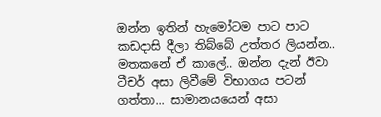ඔන්න ඉතින් හැමෝටම පාට පාට කඩදාසි දීලා තිබ්බේ උත්තර ලියන්න.. මතකනේ ඒ කාලේ.. ඔන්න දැන් ඊවා ටීචර් අසා ලිවීමේ විභාගය පටන් ගත්තා... සාමානයයෙන් අසා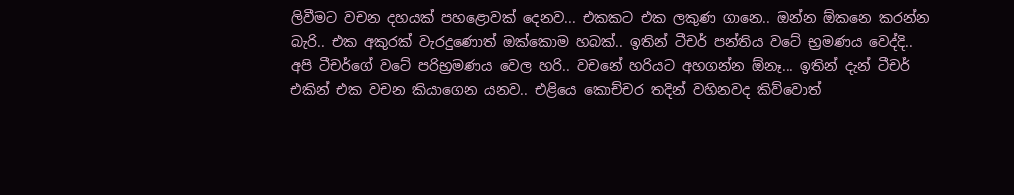ලිවීමට වචන දහයක් පහළොවක් දෙනව... එකකට එක ලකුණ ගානෙ.. ඔන්න ඕකනෙ කරන්න බැරි.. එක අකුරක් වැරදුණොත් ඔක්කොම හබක්.. ඉතින් ටීචර් පන්තිය වටේ භ්‍රමණය වෙද්දි.. අපි ටීචර්ගේ වටේ පරිභ්‍රමණය වෙල හරි.. වචනේ හරියට අහගන්න ඕනෑ... ඉතින් දැන් ටීචර් එකින් එක වචන කියාගෙන යනව.. එළියෙ කොච්චර තදින් වහිනවද කිව්වොත්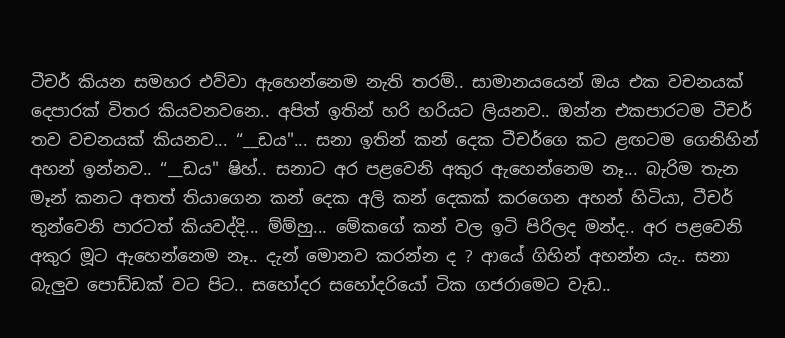ටීචර් කියන සමහර එව්වා ඇහෙන්නෙම නැති තරම්.. සාමානයයෙන් ඔය එක වචනයක් දෙපාරක් විතර කියවනවනෙ.. අපිත් ඉතින් හරි හරියට ලියනව.. ඔන්න එකපාරටම ටීචර් තව වචනයක් කියනව... “__ඩය"... සනා ඉතින් කන් දෙක ටීචර්ගෙ කට ළඟටම ගෙනිහින් අහන් ඉන්නව.. “__ඩය" ෂිහ්.. සනාට අර පළවෙනි අකුර ඇහෙන්නෙම නෑ... බැරිම තැන මෑන් කනට අතත් තියාගෙන කන් දෙක අලි කන් දෙකක් කරගෙන අහන් හිටියා, ටීචර් තුන්වෙනි පාරටත් කියවද්දි... ම්ම්හු... මේකගේ කන් වල ඉටි පිරිලද මන්ද.. අර පළවෙනි අකුර මූට ඇහෙන්නෙම නෑ.. දැන් මොනව කරන්න ද ? ආයේ ගිහින් අහන්න යැ.. සනා බැලුව පොඩ්ඩක් වට පිට.. සහෝදර සහෝදරියෝ ටික ගජරාමෙට වැඩ..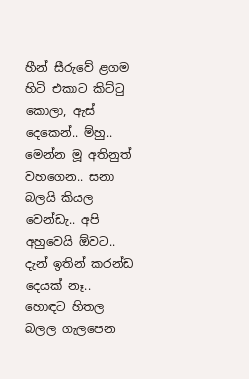හීන් සීරුවේ ළගම හිටි එකාට කිට්ටු කොලා, ඇස් දෙකෙන්.. ම්හු.. මෙන්න මූ අතිනුත් වහගෙන.. සනා බලයි කියල වෙන්ඩැ.. අපි අහුවෙයි ඕවට.. දැන් ඉතින් කරන්ඩ දෙයක් නෑ.. හොඳට හිතල බලල ගැලපෙන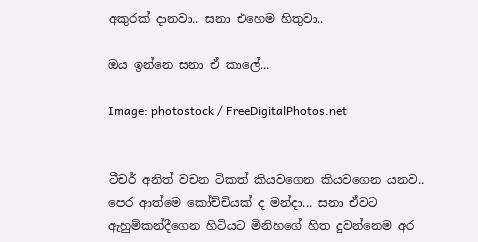අකුරක් දානවා.. සනා එහෙම හිතුවා..

ඔය ඉන්නෙ සනා ඒ කාලේ...

Image: photostock / FreeDigitalPhotos.net


ටීචර් අනිත් වචන ටිකත් කියවගෙන කියවගෙන යනව.. පෙර ආත්මෙ කෝච්චියක් ද මන්දා... සනා ඒවට ඇහුම්කන්දීගෙන හිටියට මිනිහගේ හිත දුවන්නෙම අර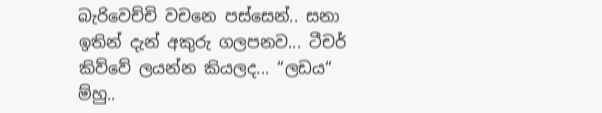බැරිවෙච්චි වචනෙ පස්සෙන්.. සනා ඉතින් දැන් අකුරු ගලපනව... ටීචර් කිව්වේ ලයන්න කියලද... “ලඩය“ ම්හු..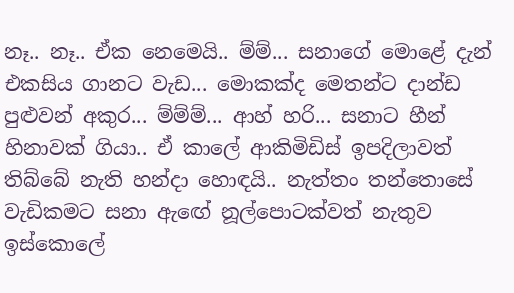නෑ.. නෑ.. ඒක නෙමෙයි.. ම්ම්... සනාගේ මොළේ දැන් එකසිය ගානට වැඩ... මොකක්ද මෙතන්ට දාන්ඩ පුළුවන් අකුර... ම්ම්ම්... ආහ් හරි... සනාට හීන් හිනාවක් ගියා.. ඒ කාලේ ආකිමිඩිස් ඉපදිලාවත් තිබ්බේ නැති හන්දා හොඳයි.. නැත්තං තන්තොසේ වැඩිකමට සනා ඇඟේ නූල්පොටක්වත් නැතුව ඉස්කොලේ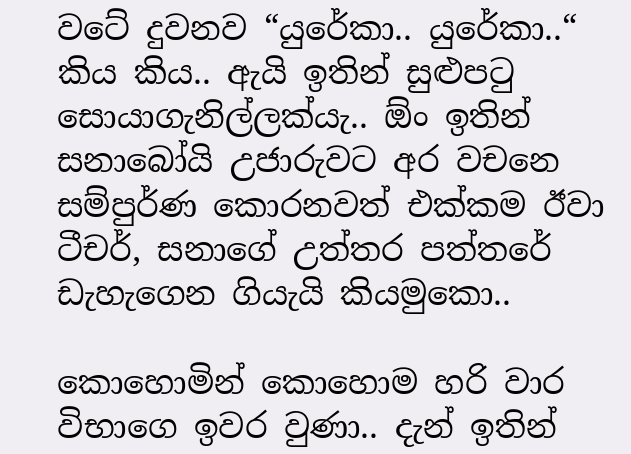වටේ දුවනව “යුරේකා.. යුරේකා..“ කිය කිය.. ඇයි ඉතින් සුළුපටු සොයාගැනිල්ලක්යැ.. ඕං ඉතින් සනාබෝයි උජාරුවට අර වචනෙ සම්පුර්ණ කොරනවත් එක්කම ඊවා ටීචර්, සනාගේ උත්තර පත්තරේ ඩැහැගෙන ගියැයි කියමුකො..

කොහොමින් කොහොම හරි වාර විභාගෙ ඉවර වුණා.. දැන් ඉතින්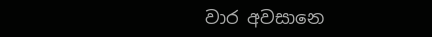වාර අවසානෙ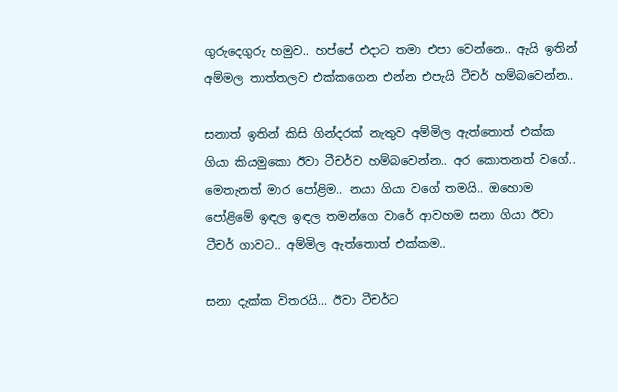ගුරුදෙගුරු හමුව.. හප්පේ එදාට තමා එපා වෙන්නෙ.. ඇයි ඉතින් අම්මල තාත්තලව එක්කගෙන එන්න එපැයි ටීචර් හම්බවෙන්න..

සනාත් ඉතින් කිසි ගින්දරක් නැතුව අම්මිල ඇත්තොත් එක්ක ගියා කියමුකො ඊවා ටීචර්ව හම්බවෙන්න.. අර කොතනත් වගේ.. මෙතැනත් මාර පෝළිම.. නයා ගියා වගේ තමයි.. ඔහොම පෝළිමේ ඉඳල ඉඳල තමන්ගෙ වාරේ ආවහම සනා ගියා ඊවා ටීචර් ගාවට.. අම්මිල ඇත්තොත් එක්කම..

සනා දැක්ක විතරයි... ඊවා ටීචර්ට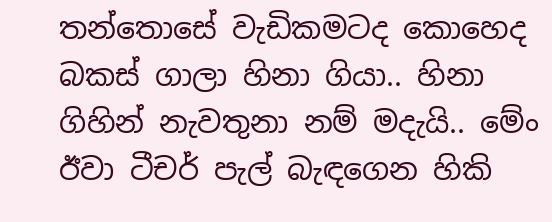තන්තොසේ වැඩිකමටද කොහෙද බකස් ගාලා හිනා ගියා.. හිනා ගිහින් නැවතුනා නම් මදැයි.. මේං ඊවා ටීචර් පැල් බැඳගෙන හිකි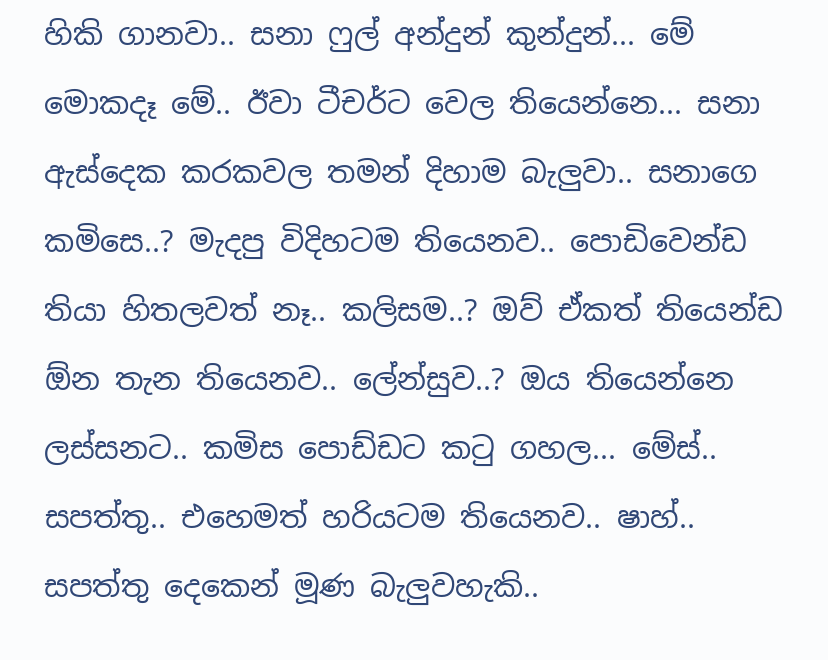හිකි ගානවා.. සනා ෆුල් අන්දුන් කුන්දුන්... මේ මොකදෑ මේ.. ඊවා ටීචර්ට වෙල තියෙන්නෙ... සනා ඇස්දෙක කරකවල තමන් දිහාම බැලුවා.. සනාගෙ කමිසෙ..? මැදපු විදිහටම තියෙනව.. පොඩිවෙන්ඩ තියා හිතලවත් නෑ.. කලිසම..? ඔව් ඒකත් තියෙන්ඩ ඕන තැන තියෙනව.. ලේන්සුව..? ඔය තියෙන්නෙ ලස්සනට.. කමිස පොඩ්ඩට කටු ගහල... මේස්.. සපත්තු.. එහෙමත් හරියටම තියෙනව.. ෂාහ්.. සපත්තු දෙකෙන් මූණ බැලුවහැකි..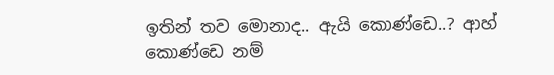ඉතින් තව මොනාද.. ඇයි කොණ්ඩෙ..? ආහ් කොණ්ඩෙ නම්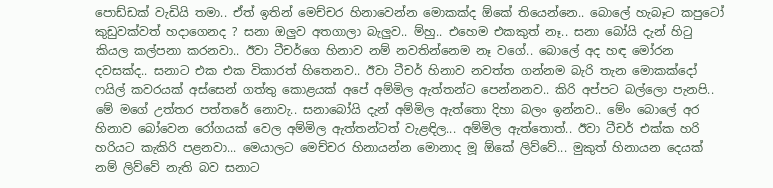පොඩ්ඩක් වැඩියි තමා.. ඒත් ඉතින් මෙච්චර හිනාවෙන්න මොකක්ද ඕකේ තියෙන්නෙ.. බොලේ හැබෑට කපුටෝ කුඩුවක්වත් හදාගෙනද ? සනා ඔලුව අතගාලා බැලුව.. ම්හු.. එහෙම එකකුත් නෑ.. සනා බෝයි දැන් හිටු කියල කල්පනා කරනවා.. ඊවා ටීචර්ගෙ හිනාව නම් නවතින්නෙම නෑ වගේ.. බොලේ අද හඳ මෝරන දවසක්ද.. සනාට එක එක විකාරත් හිතෙනව.. ඊවා ටීචර් හිනාව නවත්ත ගන්නම බැරි තැන මොකක්දෝ ෆයිල් කවරයක් අස්සෙන් ගත්තු කොළයක් අපේ අම්මිල ඇත්තන්ට පෙන්නනව.. කිරි අප්පට බල්ලො පැනපි.. මේ මගේ උත්තර පත්තරේ නොවැ.. සනාබෝයි දැන් අම්මිල ඇත්තො දිහා බලං ඉන්නව.. මේං බොලේ අර හිනාව බෝවෙන රෝගයක් වෙල අම්මිල ඇත්තන්ටත් වැළඳිල... අම්මිල ඇත්තොත්.. ඊවා ටීචර් එක්ක හරි හරියට කැකිරි පළනවා... මෙයාලට මෙච්චර හිනායන්න මොනාද මූ ඕකේ ලිව්වේ... මුකුත් හිනායන දෙයක් නම් ලිව්වේ නැති බව සනාට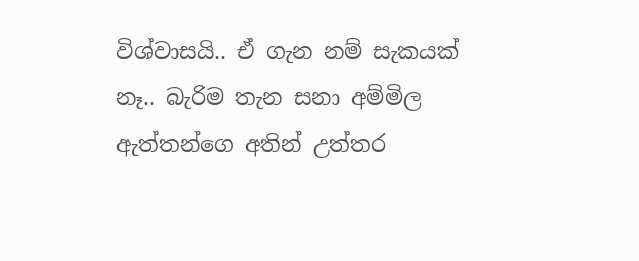විශ්වාසයි.. ඒ ගැන නම් සැකයක් නෑ.. බැරිම තැන සනා අම්මිල ඇත්තන්ගෙ අතින් උත්තර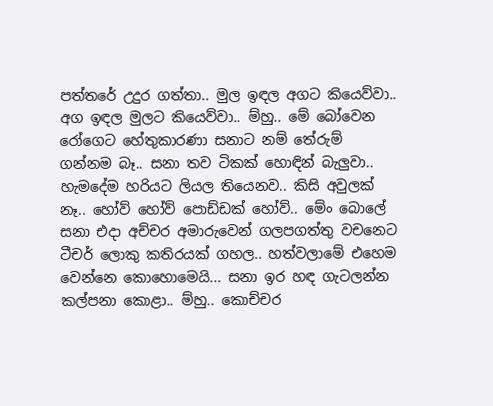පත්තරේ උදුර ගත්තා.. මුල ඉඳල අගට කියෙව්වා.. අග ඉඳල මුලට කියෙව්වා.. ම්හු.. මේ බෝවෙන රෝගෙට හේතුකාරණා සනාට නම් තේරුම් ගන්නම බෑ.. සනා තව ටිකක් හොඳින් බැලුවා.. හැමදේම හරියට ලියල තියෙනව.. කිසි අවුලක් නෑ.. හෝව් හෝව් පොඩ්ඩක් හෝව්.. මේං බොලේ සනා එදා අච්චර අමාරුවෙන් ගලපගත්තු වචනෙට ටීචර් ලොකු කතිරයක් ගහල.. හත්වලාමේ එහෙම වෙන්නෙ කොහොමෙයි... සනා ඉර හඳ ගැටලන්න කල්පනා කොළා.. ම්හු.. කොච්චර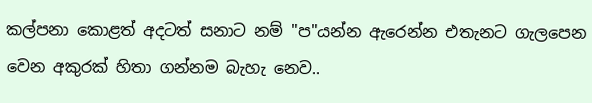කල්පනා කොළත් අදටත් සනාට නම් "ප"යන්න ඇරෙන්න එතැනට ගැලපෙන වෙන අකුරක් හිතා ගන්නම බැහැ නෙව..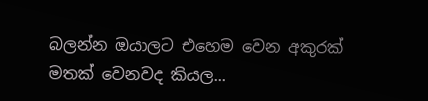බලන්න ඔයාලට එහෙම වෙන අකුරක් මතක් වෙනවද කියල...